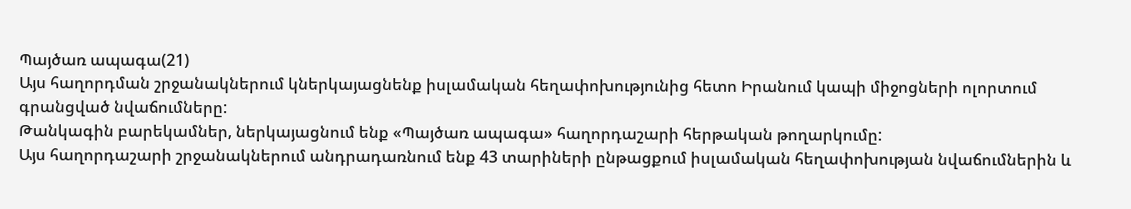Պայծառ ապագա(21)
Այս հաղորդման շրջանակներում կներկայացնենք իսլամական հեղափոխությունից հետո Իրանում կապի միջոցների ոլորտում գրանցված նվաճումները:
Թանկագին բարեկամներ, ներկայացնում ենք «Պայծառ ապագա» հաղորդաշարի հերթական թողարկումը:
Այս հաղորդաշարի շրջանակներում անդրադառնում ենք 43 տարիների ընթացքում իսլամական հեղափոխության նվաճումներին և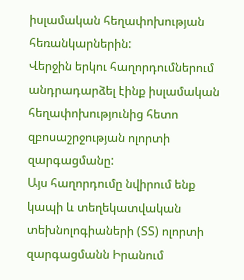իսլամական հեղափոխության հեռանկարներին:
Վերջին երկու հաղորդումներում անդրադարձել էինք իսլամական հեղափոխությունից հետո զբոսաշրջության ոլորտի զարգացմանը:
Այս հաղորդումը նվիրում ենք կապի և տեղեկատվական տեխնոլոգիաների (ՏՏ) ոլորտի զարգացմանն Իրանում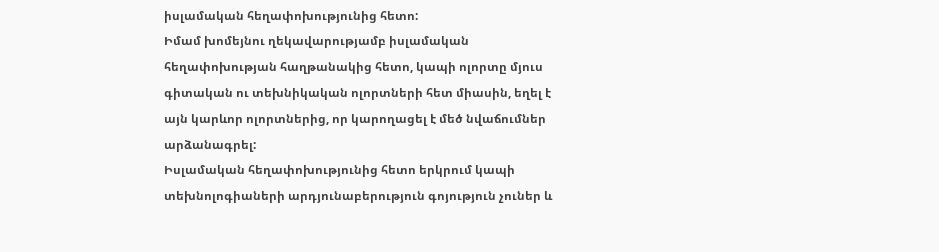իսլամական հեղափոխությունից հետո:
Իմամ խոմեյնու ղեկավարությամբ իսլամական հեղափոխության հաղթանակից հետո, կապի ոլորտը մյուս գիտական ու տեխնիկական ոլորտների հետ միասին, եղել է այն կարևոր ոլորտներից, որ կարողացել է մեծ նվաճումներ արձանագրել:
Իսլամական հեղափոխությունից հետո երկրում կապի տեխնոլոգիաների արդյունաբերություն գոյություն չուներ և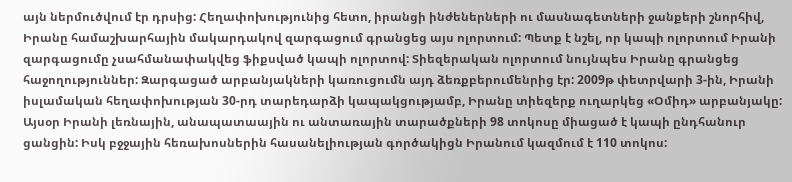այն ներմուծվում էր դրսից: Հեղափոխությունից հետո, իրանցի ինժեներների ու մասնագետների ջանքերի շնորհիվ, Իրանը համաշխարհային մակարդակով զարգացում գրանցեց այս ոլորտում: Պետք է նշել, որ կապի ոլորտում Իրանի զարգացումը չսահմանափակվեց ֆիքսված կապի ոլորտով: Տիեզերական ոլորտում նույնպես Իրանը գրանցեց հաջողություններ: Զարգացած արբանյակների կառուցումն այդ ձեռքբերումենրից էր: 2009թ փետրվարի 3-ին, Իրանի իսլամական հեղափոխության 30-րդ տարեդարձի կապակցությամբ, Իրանը տիեզերք ուղարկեց «Օմիդ» արբանյակը: Այսօր Իրանի լեռնային, անապատաային ու անտառային տարածքների 98 տոկոսը միացած է կապի ընդհանուր ցանցին: Իսկ բջջային հեռախոսներին հասանելիության գործակիցն Իրանում կազմում է 110 տոկոս: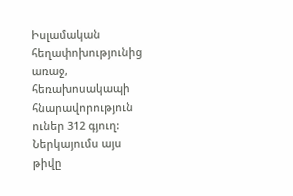Իսլամական հեղափոխությունից առաջ, հեռախոսակապի հնարավորություն ուներ 312 գյուղ: Ներկայումս այս թիվը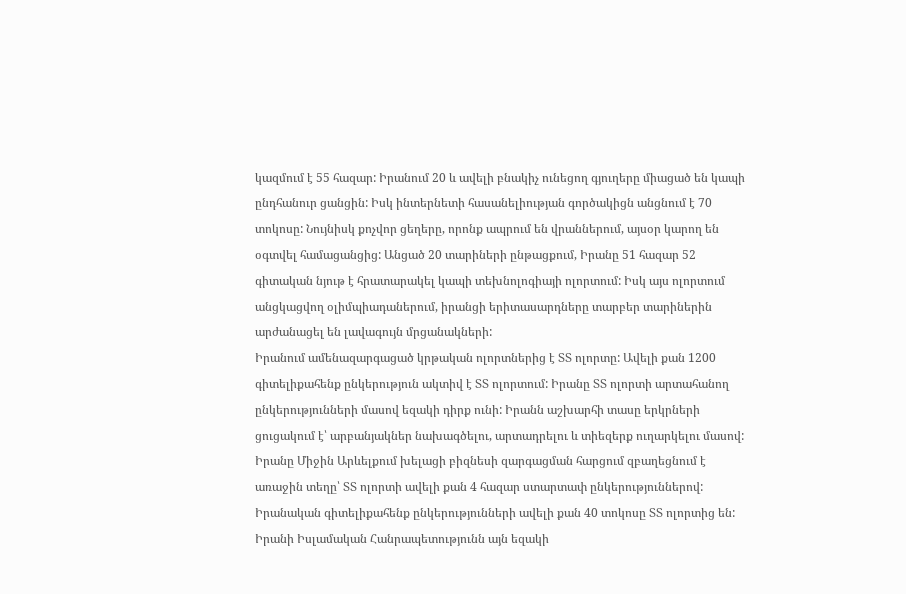կազմում է 55 հազար: Իրանում 20 և ավելի բնակիչ ունեցող գյուղերը միացած են կապի ընդհանուր ցանցին: Իսկ ինտերնետի հասանելիության գործակիցն անցնում է 70 տոկոսը: Նույնիսկ քոչվոր ցեղերը, որոնք ապրում են վրաններում, այսօր կարող են օգտվել համացանցից: Անցած 20 տարիների ընթացքում, Իրանը 51 հազար 52 գիտական նյութ է հրատարակել կապի տեխնոլոգիայի ոլորտում: Իսկ այս ոլորտում անցկացվող օլիմպիադաներում, իրանցի երիտասարդները տարբեր տարիներին արժանացել են լավագույն մրցանակների:
Իրանում ամենազարգացած կրթական ոլորտներից է ՏՏ ոլորտը: Ավելի քան 1200 գիտելիքահենք ընկերություն ակտիվ է ՏՏ ոլորտում: Իրանը ՏՏ ոլորտի արտահանող ընկերությունների մասով եզակի դիրք ունի: Իրանն աշխարհի տասը երկրների ցուցակում է՝ արբանյակներ նախագծելու, արտադրելու և տիեզերք ուղարկելու մասով: Իրանը Միջին Արևելքում խելացի բիզնեսի զարգացման հարցում զբաղեցնում է առաջին տեղը՝ ՏՏ ոլորտի ավելի քան 4 հազար ստարտափ ընկերություններով: Իրանական գիտելիքահենք ընկերությունների ավելի քան 40 տոկոսը ՏՏ ոլորտից են: Իրանի Իսլամական Հանրապետությունն այն եզակի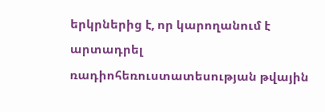երկրներից է, որ կարողանում է արտադրել ռադիոհեռուստատեսության թվային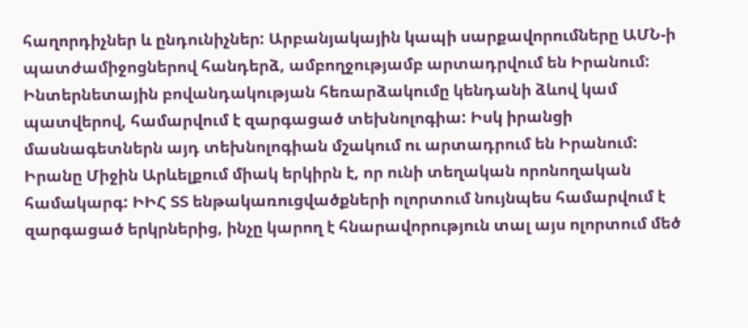հաղորդիչներ և ընդունիչներ: Արբանյակային կապի սարքավորումները ԱՄՆ-ի պատժամիջոցներով հանդերձ, ամբողջությամբ արտադրվում են Իրանում: Ինտերնետային բովանդակության հեռարձակումը կենդանի ձևով կամ պատվերով, համարվում է զարգացած տեխնոլոգիա: Իսկ իրանցի մասնագետներն այդ տեխնոլոգիան մշակում ու արտադրում են Իրանում:
Իրանը Միջին Արևելքում միակ երկիրն է, որ ունի տեղական որոնողական համակարգ: ԻԻՀ ՏՏ ենթակառուցվածքների ոլորտում նույնպես համարվում է զարգացած երկրներից, ինչը կարող է հնարավորություն տալ այս ոլորտում մեծ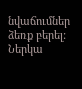նվաճումներ ձեռք բերել:
Ներկա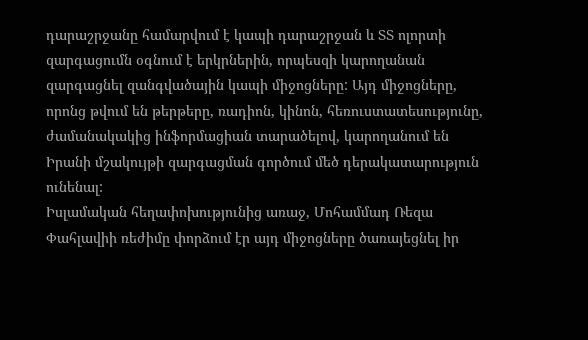դարաշրջանը համարվում է կապի դարաշրջան և ՏՏ ոլորտի զարգացումն օգնում է երկրներին, որպեսզի կարողանան զարգացնել զանգվածային կապի միջոցները: Այդ միջոցները, որոնց թվում են թերթերը, ռադիոն, կինոն, հեռուստատեսությունը, ժամանակակից ինֆորմացիան տարածելով, կարողանում են Իրանի մշակույթի զարգացման գործում մեծ դերակատարություն ունենալ:
Իսլամական հեղափոխությունից առաջ, Մոհամմադ Ռեզա Փահլավիի ռեժիմը փորձում էր այդ միջոցները ծառայեցնել իր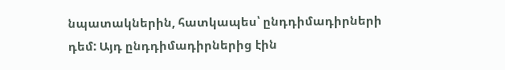նպատակներին, հատկապես՝ ընդդիմադիրների դեմ: Այդ ընդդիմադիրներից էին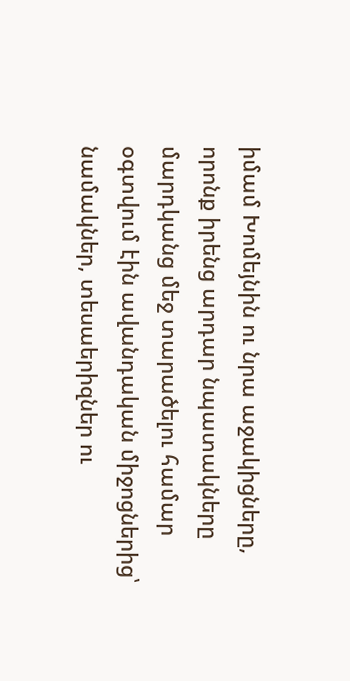իմամ Խոմեյնին ու նրա աջակիցները, որոնք իրենց արդար նպատակները մարդկանց մեջ տարածելու համար օգտվում էին ավանդական միջոցներից՝ նամակներ, տեսաերիզներ ու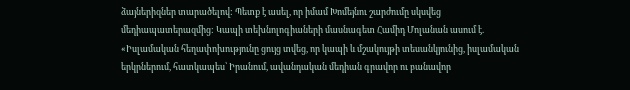ձայներիզներ տարածելով: Պետք է ասել, որ իմամ Խոմեյնու շարժումը սկսվեց մեդիապատերազմից: Կապի տեխնոլոգիաների մասնագետ Համիդ Մոլանան ասում է. «Իսլամական հեղափոխությունը ցույց տվեց, որ կապի և մշակույթի տեսանկյունից, իսլամական երկրներում, հատկապես՝ Իրանում, ավանդական մեդիան գրավոր ու բանավոր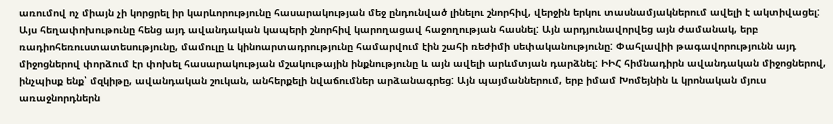առումով ոչ միայն չի կորցրել իր կարևորությունը հասարակության մեջ ընդունված լինելու շնորհիվ, վերջին երկու տասնամյակներում ավելի է ակտիվացել: Այս հեղափոխութունը հենց այդ ավանդական կապերի շնորհիվ կարողացավ հաջողության հասնել: Այն արդյունավորվեց այն ժամանակ, երբ ռադիոհեռուստատեսությունը, մամուլը և կինոարտադրությունը համարվում էին շահի ռեժիմի սեփականությունը: Փահլավիի թագավորությունն այդ միջոցներով փորձում էր փոխել հասարակության մշակութային ինքնությունը և այն ավելի արևմտյան դարձնել: ԻԻՀ հիմնադիրն ավանդական միջոցներով, ինչպիսք ենք՝ մզկիթը, ավանդական շուկան, անհերքելի նվաճումներ արձանագրեց: Այն պայմաններում, երբ իմամ Խոմեյնին և կրոնական մյուս առաջնորդներն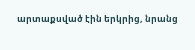արտաքսված էին երկրից, նրանց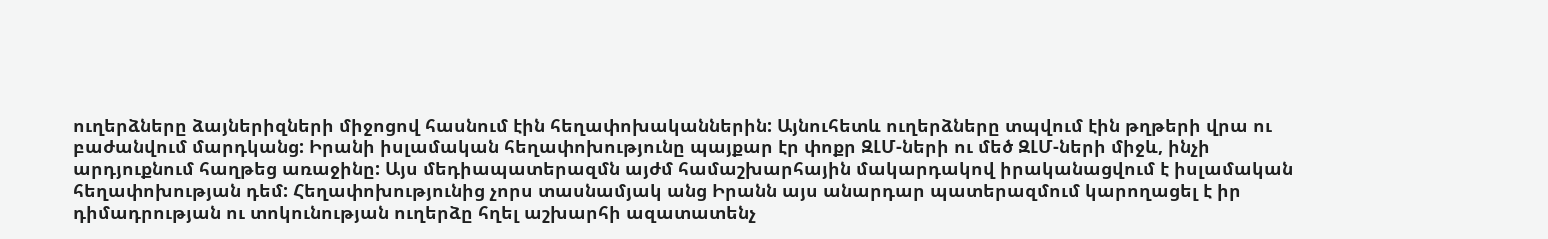ուղերձները ձայներիզների միջոցով հասնում էին հեղափոխականներին: Այնուհետև ուղերձները տպվում էին թղթերի վրա ու բաժանվում մարդկանց: Իրանի իսլամական հեղափոխությունը պայքար էր փոքր ԶԼՄ-ների ու մեծ ԶԼՄ-ների միջև, ինչի արդյուքնում հաղթեց առաջինը: Այս մեդիապատերազմն այժմ համաշխարհային մակարդակով իրականացվում է իսլամական հեղափոխության դեմ: Հեղափոխությունից չորս տասնամյակ անց Իրանն այս անարդար պատերազմում կարողացել է իր դիմադրության ու տոկունության ուղերձը հղել աշխարհի ազատատենչ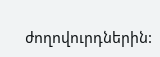ժողովուրդներին: